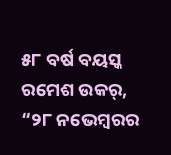୫୮ ବର୍ଷ ବୟସ୍କ ରମେଶ ଉକର୍, “୨୮ ନଭେମ୍ବରର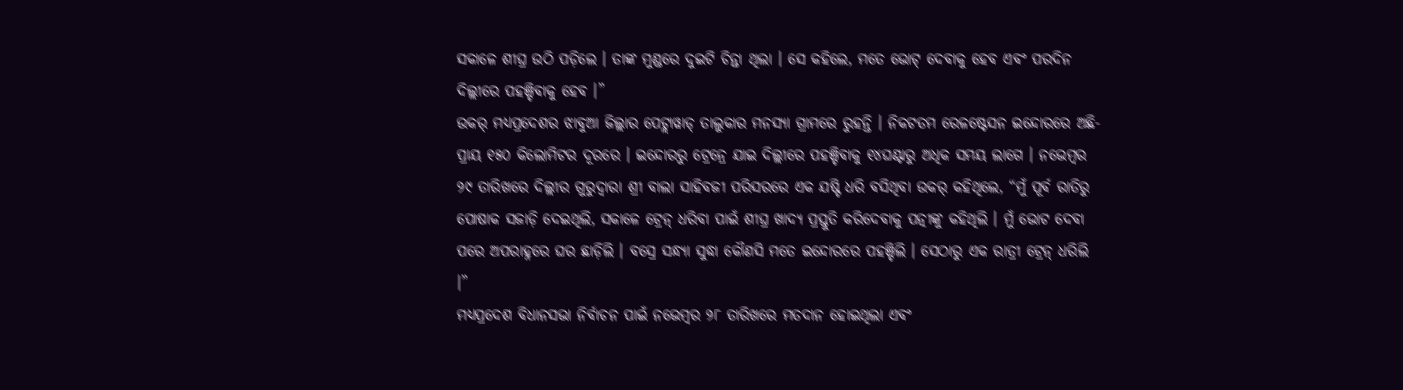ସକାଳେ ଶୀଘ୍ର ଉଠି ପଡ଼ିଲେ । ତାଙ୍କ ମୁଣ୍ଡରେ ଦୁଇଟି ଚିନ୍ତା ଥିଲା । ସେ କହିଲେ, ମତେ ଭୋଟ୍ ଦେବାକୁ ହେବ ଏବଂ ପରଦିନ ଦିଲ୍ଲୀରେ ପହଞ୍ଚିବାକୁ ହେବ ।”
ଉକର୍ ମଧ୍ୟପ୍ରଦେଶର ଝାବୁଆ ଜିଲ୍ଲାର ପେଟ୍ଲାୱାଡ୍ ତାଲୁକାର ମନସ୍ୟା ଗ୍ରାମରେ ରୁହନ୍ତି । ନିକଟତମ ରେଳଷ୍ଟେସନ ଇନ୍ଦୋରରେ ଅଛି- ପ୍ରାୟ ୧୫୦ କିଲୋମିଟର ଦୂରରେ । ଇନ୍ଦୋରରୁ ଟ୍ରେନ୍ରେ ଯାଇ ଦିଲ୍ଲୀରେ ପହଞ୍ଚିବାକୁ ୧୪ଘଣ୍ଟାରୁ ଅଧିକ ସମୟ ଲାଗେ । ନଭେମ୍ବର ୨୯ ତାରିଖରେ ଦିଲ୍ଲୀର ଗୁରୁଦ୍ୱାରା ଶ୍ରୀ ବାଲା ସାହିବଜୀ ପରିସରରେ ଏକ ଯଷ୍ଟି ଧରି ବସିଥିବା ଉକର୍ କହିଥିଲେ, “ମୁଁ ପୂର୍ବ ରାତିରୁ ପୋଷାକ ସଜାଡ଼ି ଦେଇଥିଲି, ସକାଳେ ଟ୍ରେନ୍ ଧରିବା ପାଇଁ ଶୀଘ୍ର ଖାଦ୍ୟ ପ୍ରସ୍ତୁତି କରିଦେବାକୁ ପତ୍ନୀଙ୍କୁ କହିଥିଲି । ମୁଁ ଭୋଟ ଦେବା ପରେ ଅପରାହ୍ନରେ ଘର ଛାଡ଼ିଲି । ବସ୍ରେ ସନ୍ଧ୍ୟା ସୁଦ୍ଧା କୌଣସି ମତେ ଇନ୍ଦୋରରେ ପହଞ୍ଚିଲି । ସେଠାରୁ ଏକ ରାତ୍ରୀ ଟ୍ରେନ୍ ଧରିଲି ।”
ମଧ୍ୟପ୍ରଦେଶ ବିଧାନସଭା ନିର୍ବାଚନ ପାଇଁ ନଭେମ୍ବର ୨୮ ତାରିଖରେ ମତଦାନ ହୋଇଥିଲା ଏବଂ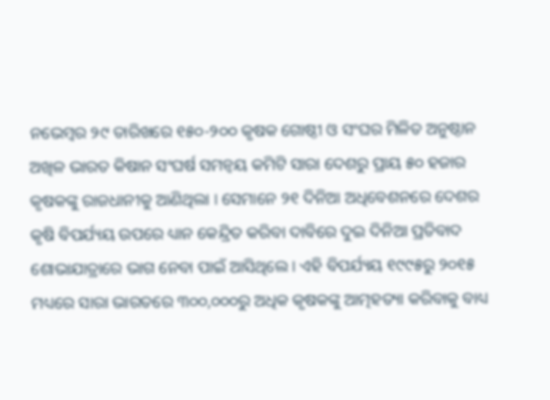ନଭେମ୍ବର ୨୯ ତାରିଖରେ ୧୫୦-୨୦୦ କୃଷକ ଗୋଷ୍ଠୀ ଓ ସଂଘର ମିଳିତ ଅନୁଷ୍ଠାନ ଅଖିଳ ଭାରତ କିଷାନ ସଂଘର୍ଷ ସମନ୍ୱୟ କମିଟି ସାରା ଦେଶରୁ ପ୍ରାୟ ୫୦ ହଜାର କୃଷକଙ୍କୁ ରାଜଧାନୀକୁ ଆଣିଥିଲା । ସେମାନେ ୨୧ ଦିନିଆ ଅଧିବେଶନରେ ଦେଶର କୃଷି ବିପର୍ଯ୍ୟୟ ଉପରେ ଧ୍ୟାନ କେନ୍ଦ୍ରିତ କରିବା ଦାବିରେ ଦୁଇ ଦିନିଆ ପ୍ରତିବାଦ ଶୋଭାଯାତ୍ରାରେ ଭାଗ ନେବା ପାଇଁ ଆସିଥିଲେ । ଏହି ବିପର୍ଯ୍ୟୟ ୧୯୯୫ରୁ ୨୦୧୫ ମଧ୍ୟରେ ସାରା ଭାରତରେ ୩୦୦,୦୦୦ରୁ ଅଧିକ କୃଷକଙ୍କୁ ଆତ୍ମହତ୍ୟା କରିବାକୁ ବାଧ୍ୟ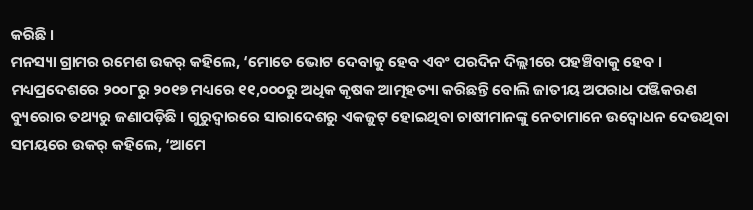କରିଛି ।
ମନସ୍ୟା ଗ୍ରାମର ରମେଶ ଉକର୍ କହିଲେ, ‘ମୋତେ ଭୋଟ ଦେବାକୁ ହେବ ଏବଂ ପରଦିନ ଦିଲ୍ଲୀରେ ପହଞ୍ଚିବାକୁ ହେବ ।
ମଧ୍ୟପ୍ରଦେଶରେ ୨୦୦୮ରୁ ୨୦୧୭ ମଧ୍ୟରେ ୧୧,୦୦୦ରୁ ଅଧିକ କୃଷକ ଆତ୍ମହତ୍ୟା କରିଛନ୍ତି ବୋଲି ଜାତୀୟ ଅପରାଧ ପଞ୍ଜିକରଣ ବ୍ୟୁରୋର ତଥ୍ୟରୁ ଜଣାପଡ଼ିଛି । ଗୁରୁଦ୍ୱାରରେ ସାରାଦେଶରୁ ଏକଜୁଟ୍ ହୋଇଥିବା ଚାଷୀମାନଙ୍କୁ ନେତାମାନେ ଉଦ୍ବୋଧନ ଦେଉଥିବା ସମୟରେ ଉକର୍ କହିଲେ, ‘ଆମେ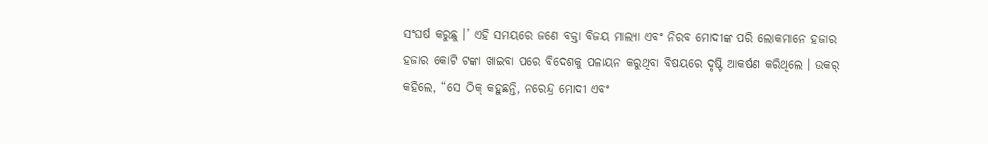ସଂଘର୍ଷ କରୁଛୁ ।’ ଏହି ସମୟରେ ଜଣେ ବକ୍ତା ବିଜୟ ମାଲ୍ୟା ଏବଂ ନିରବ ମୋଦୀଙ୍କ ପରି ଲୋକମାନେ ହଜାର ହଜାର କୋଟି ଟଙ୍କା ଖାଇବା ପରେ ବିଦେଶକୁ ପଳାୟନ କରୁଥିବା ବିଷୟରେ ଦୃଷ୍ଟି ଆକର୍ଷଣ କରିଥିଲେ । ଉକର୍ କହିଲେ, “ସେ ଠିକ୍ କହୁଛନ୍ତି, ନରେନ୍ଦ୍ର ମୋଦୀ ଏବଂ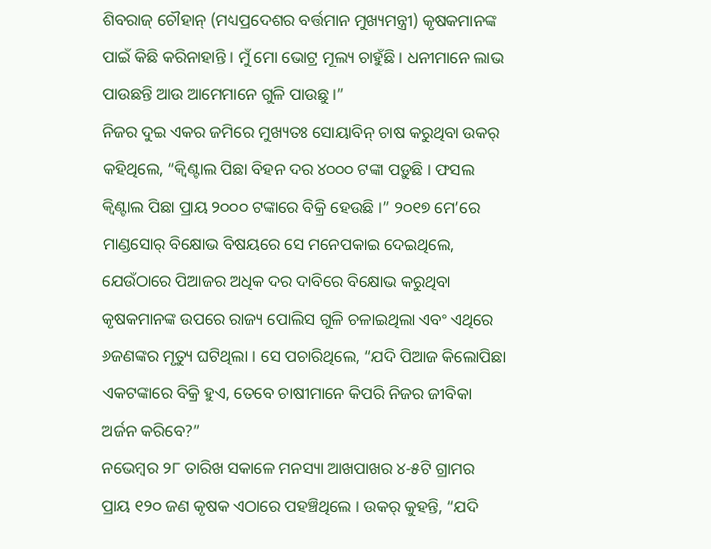ଶିବରାଜ୍ ଚୌହାନ୍ (ମଧ୍ୟପ୍ରଦେଶର ବର୍ତ୍ତମାନ ମୁଖ୍ୟମନ୍ତ୍ରୀ) କୃଷକମାନଙ୍କ ପାଇଁ କିଛି କରିନାହାନ୍ତି । ମୁଁ ମୋ ଭୋଟ୍ର ମୂଲ୍ୟ ଚାହୁଁଛି । ଧନୀମାନେ ଲାଭ ପାଉଛନ୍ତି ଆଉ ଆମେମାନେ ଗୁଳି ପାଉଛୁ ।”
ନିଜର ଦୁଇ ଏକର ଜମିରେ ମୁଖ୍ୟତଃ ସୋୟାବିନ୍ ଚାଷ କରୁଥିବା ଉକର୍ କହିଥିଲେ, “କ୍ୱିଣ୍ଟାଲ ପିଛା ବିହନ ଦର ୪୦୦୦ ଟଙ୍କା ପଡ଼ୁଛି । ଫସଲ କ୍ୱିଣ୍ଟାଲ ପିଛା ପ୍ରାୟ ୨୦୦୦ ଟଙ୍କାରେ ବିକ୍ରି ହେଉଛି ।” ୨୦୧୭ ମେ’ରେ ମାଣ୍ଡସୋର୍ ବିକ୍ଷୋଭ ବିଷୟରେ ସେ ମନେପକାଇ ଦେଇଥିଲେ, ଯେଉଁଠାରେ ପିଆଜର ଅଧିକ ଦର ଦାବିରେ ବିକ୍ଷୋଭ କରୁଥିବା କୃଷକମାନଙ୍କ ଉପରେ ରାଜ୍ୟ ପୋଲିସ ଗୁଳି ଚଳାଇଥିଲା ଏବଂ ଏଥିରେ ୬ଜଣଙ୍କର ମୃତ୍ୟୁ ଘଟିଥିଲା । ସେ ପଚାରିଥିଲେ, “ଯଦି ପିଆଜ କିଲୋପିଛା ଏକଟଙ୍କାରେ ବିକ୍ରି ହୁଏ, ତେବେ ଚାଷୀମାନେ କିପରି ନିଜର ଜୀବିକା ଅର୍ଜନ କରିବେ?”
ନଭେମ୍ବର ୨୮ ତାରିଖ ସକାଳେ ମନସ୍ୟା ଆଖପାଖର ୪-୫ଟି ଗ୍ରାମର ପ୍ରାୟ ୧୨୦ ଜଣ କୃଷକ ଏଠାରେ ପହଞ୍ଚିଥିଲେ । ଉକର୍ କୁହନ୍ତି, “ଯଦି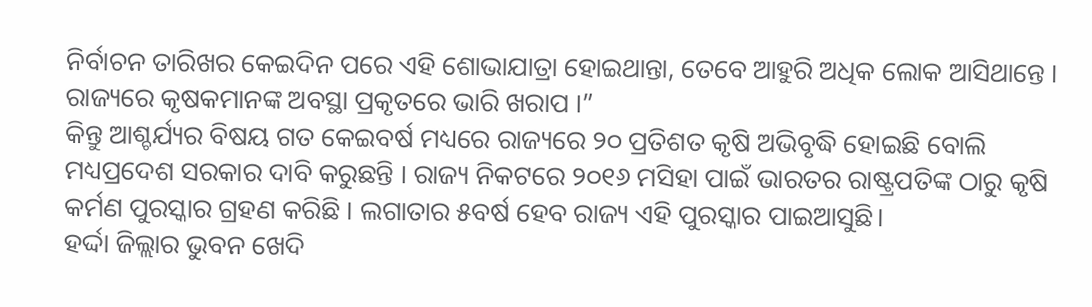ନିର୍ବାଚନ ତାରିଖର କେଇଦିନ ପରେ ଏହି ଶୋଭାଯାତ୍ରା ହୋଇଥାନ୍ତା, ତେବେ ଆହୁରି ଅଧିକ ଲୋକ ଆସିଥାନ୍ତେ । ରାଜ୍ୟରେ କୃଷକମାନଙ୍କ ଅବସ୍ଥା ପ୍ରକୃତରେ ଭାରି ଖରାପ ।”
କିନ୍ତୁ ଆଶ୍ଚର୍ଯ୍ୟର ବିଷୟ ଗତ କେଇବର୍ଷ ମଧ୍ୟରେ ରାଜ୍ୟରେ ୨୦ ପ୍ରତିଶତ କୃଷି ଅଭିବୃଦ୍ଧି ହୋଇଛି ବୋଲି ମଧ୍ୟପ୍ରଦେଶ ସରକାର ଦାବି କରୁଛନ୍ତି । ରାଜ୍ୟ ନିକଟରେ ୨୦୧୬ ମସିହା ପାଇଁ ଭାରତର ରାଷ୍ଟ୍ରପତିଙ୍କ ଠାରୁ କୃଷି କର୍ମଣ ପୁରସ୍କାର ଗ୍ରହଣ କରିଛି । ଲଗାତାର ୫ବର୍ଷ ହେବ ରାଜ୍ୟ ଏହି ପୁରସ୍କାର ପାଇଆସୁଛି।
ହର୍ଦ୍ଦା ଜିଲ୍ଲାର ଭୁବନ ଖେଦି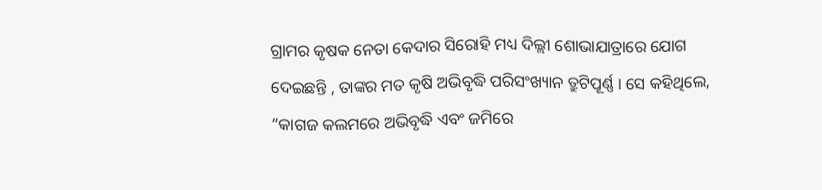ଗ୍ରାମର କୃଷକ ନେତା କେଦାର ସିରୋହି ମଧ୍ୟ ଦିଲ୍ଲୀ ଶୋଭାଯାତ୍ରାରେ ଯୋଗ ଦେଇଛନ୍ତି , ତାଙ୍କର ମତ କୃଷି ଅଭିବୃଦ୍ଧି ପରିସଂଖ୍ୟାନ ତ୍ରୁଟିପୂର୍ଣ୍ଣ । ସେ କହିଥିଲେ, “କାଗଜ କଲମରେ ଅଭିବୃଦ୍ଧି ଏବଂ ଜମିରେ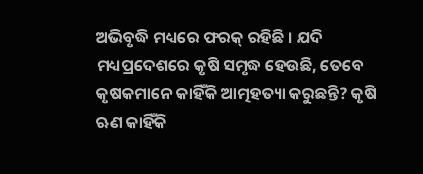ଅଭିବୃଦ୍ଧି ମଧ୍ୟରେ ଫରକ୍ ରହିଛି । ଯଦି ମଧ୍ୟପ୍ରଦେଶରେ କୃଷି ସମୃଦ୍ଧ ହେଉଛି, ତେବେ କୃଷକମାନେ କାହିଁକି ଆତ୍ମହତ୍ୟା କରୁଛନ୍ତି? କୃଷି ଋଣ କାହିଁକି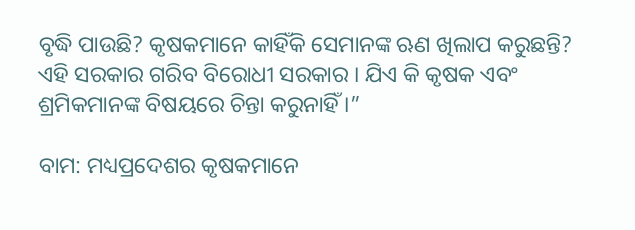ବୃଦ୍ଧି ପାଉଛି? କୃଷକମାନେ କାହିଁକି ସେମାନଙ୍କ ଋଣ ଖିଲାପ କରୁଛନ୍ତି? ଏହି ସରକାର ଗରିବ ବିରୋଧୀ ସରକାର । ଯିଏ କି କୃଷକ ଏବଂ ଶ୍ରମିକମାନଙ୍କ ବିଷୟରେ ଚିନ୍ତା କରୁନାହିଁ ।”

ବାମ: ମଧ୍ୟପ୍ରଦେଶର କୃଷକମାନେ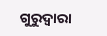ଗୁରୁଦ୍ୱାରା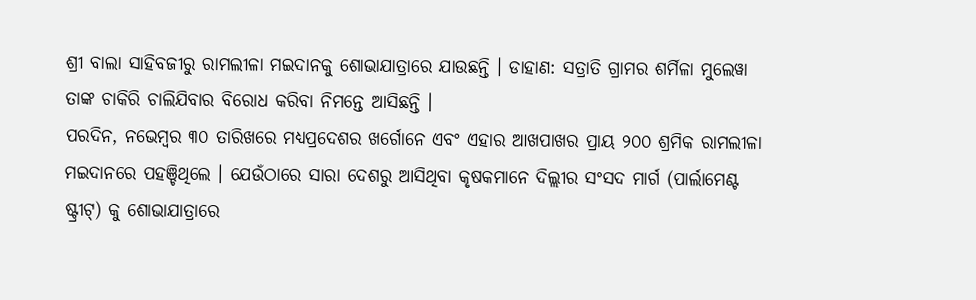ଶ୍ରୀ ବାଲା ସାହିବଜୀରୁ ରାମଲୀଳା ମଇଦାନକୁ ଶୋଭାଯାତ୍ରାରେ ଯାଉଛନ୍ତି । ଡାହାଣ: ସତ୍ରାତି ଗ୍ରାମର ଶର୍ମିଳା ମୁଲେୱା ତାଙ୍କ ଚାକିରି ଚାଲିଯିବାର ବିରୋଧ କରିବା ନିମନ୍ତେ ଆସିଛନ୍ତି ।
ପରଦିନ, ନଭେମ୍ବର ୩୦ ତାରିଖରେ ମଧ୍ୟପ୍ରଦେଶର ଖର୍ଗୋନେ ଏବଂ ଏହାର ଆଖପାଖର ପ୍ରାୟ ୨୦୦ ଶ୍ରମିକ ରାମଲୀଳା ମଇଦାନରେ ପହଞ୍ଚିଥିଲେ । ଯେଉଁଠାରେ ସାରା ଦେଶରୁ ଆସିଥିବା କୃଷକମାନେ ଦିଲ୍ଲୀର ସଂସଦ ମାର୍ଗ (ପାର୍ଲାମେଣ୍ଟ ଷ୍ଟ୍ରୀଟ୍) କୁ ଶୋଭାଯାତ୍ରାରେ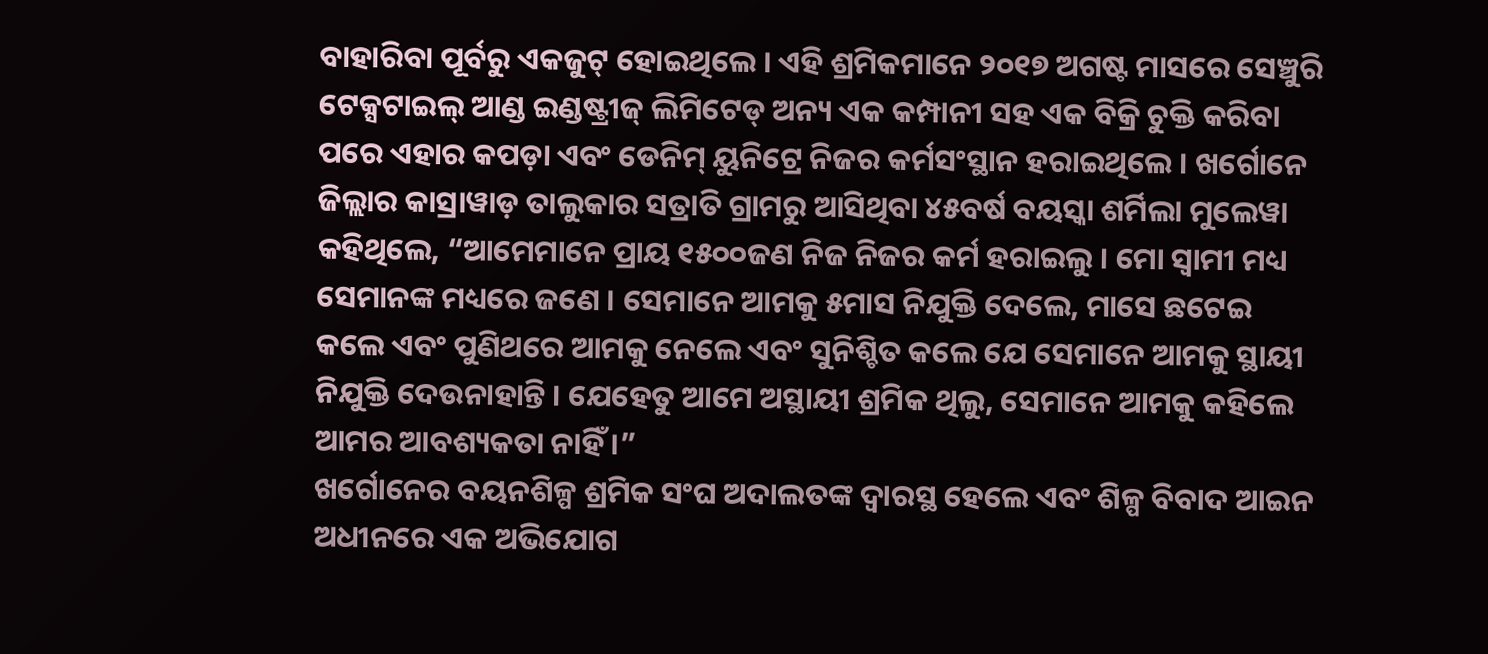ବାହାରିବା ପୂର୍ବରୁ ଏକଜୁଟ୍ ହୋଇଥିଲେ । ଏହି ଶ୍ରମିକମାନେ ୨୦୧୭ ଅଗଷ୍ଟ ମାସରେ ସେଞ୍ଚୁରି ଟେକ୍ସଟାଇଲ୍ ଆଣ୍ଡ ଇଣ୍ଡଷ୍ଟ୍ରୀଜ୍ ଲିମିଟେଡ୍ ଅନ୍ୟ ଏକ କମ୍ପାନୀ ସହ ଏକ ବିକ୍ରି ଚୁକ୍ତି କରିବା ପରେ ଏହାର କପଡ଼ା ଏବଂ ଡେନିମ୍ ୟୁନିଟ୍ରେ ନିଜର କର୍ମସଂସ୍ଥାନ ହରାଇଥିଲେ । ଖର୍ଗୋନେ ଜିଲ୍ଲାର କାସ୍ରାୱାଡ଼ ତାଲୁକାର ସତ୍ରାତି ଗ୍ରାମରୁ ଆସିଥିବା ୪୫ବର୍ଷ ବୟସ୍କା ଶର୍ମିଲା ମୁଲେୱା କହିଥିଲେ, “ଆମେମାନେ ପ୍ରାୟ ୧୫୦୦ଜଣ ନିଜ ନିଜର କର୍ମ ହରାଇଲୁ । ମୋ ସ୍ୱାମୀ ମଧ୍ୟ ସେମାନଙ୍କ ମଧ୍ୟରେ ଜଣେ । ସେମାନେ ଆମକୁ ୫ମାସ ନିଯୁକ୍ତି ଦେଲେ, ମାସେ ଛଟେଇ କଲେ ଏବଂ ପୁଣିଥରେ ଆମକୁ ନେଲେ ଏବଂ ସୁନିଶ୍ଚିତ କଲେ ଯେ ସେମାନେ ଆମକୁ ସ୍ଥାୟୀ ନିଯୁକ୍ତି ଦେଉନାହାନ୍ତି । ଯେହେତୁ ଆମେ ଅସ୍ଥାୟୀ ଶ୍ରମିକ ଥିଲୁ, ସେମାନେ ଆମକୁ କହିଲେ ଆମର ଆବଶ୍ୟକତା ନାହିଁ ।”
ଖର୍ଗୋନେର ବୟନଶିଳ୍ପ ଶ୍ରମିକ ସଂଘ ଅଦାଲତଙ୍କ ଦ୍ୱାରସ୍ଥ ହେଲେ ଏବଂ ଶିଳ୍ପ ବିବାଦ ଆଇନ ଅଧୀନରେ ଏକ ଅଭିଯୋଗ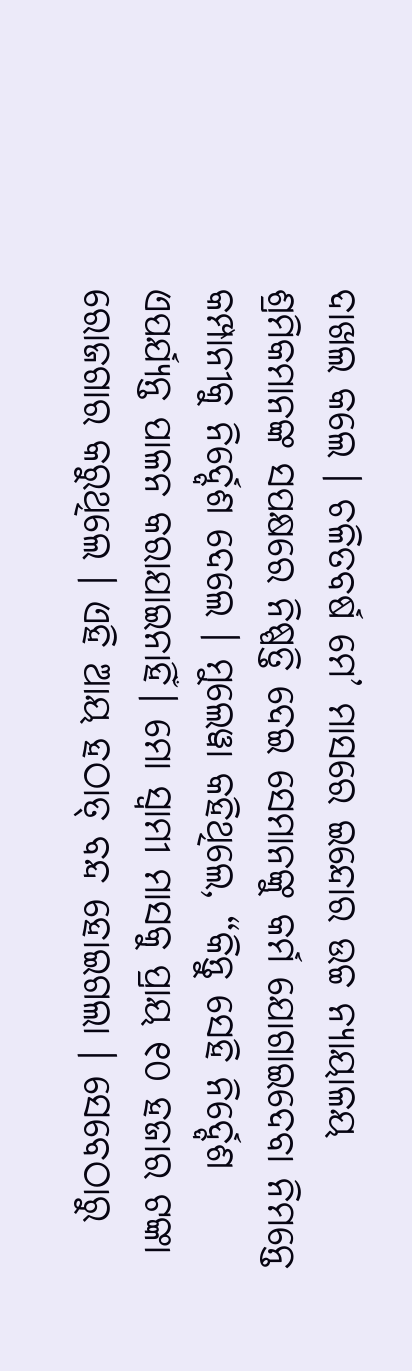ଦାଖଲ କଲେ । ଚଳିତବର୍ଷ ମେ’ ମାସରେ ଇନ୍ଦୋର ଉଚ୍ଚ ନ୍ୟାୟାଳୟ ଶ୍ରମିକମାନଙ୍କ ସପକ୍ଷରେ ନିଷ୍ପତ୍ତି ଦେଇ ସେମାନଙ୍କୁ କର୍ମ ଯୋଗାଇଦେବା ନିମନ୍ତେ କମ୍ପାନୀକୁ ନିର୍ଦ୍ଦେଶ ଦେଲେ । ମୁଲେୱା କହିଥିଲେ, “କିନ୍ତୁ ସେହି ନିର୍ଦ୍ଦେଶ ଏପର୍ଯ୍ୟନ୍ତ ପାଳନ କରାଯାଇନାହିଁ। ମୋ ସ୍ୱାମୀ ମାସକୁ ପ୍ରାୟ ୧୦ ହଜାର ଟଙ୍କା ରୋଜଗାର କରୁଥିଲେ । ଏହି ଆୟ ହଠାତ୍ ବନ୍ଦ ହୋଇଗଲା । ସେବେଠାରୁ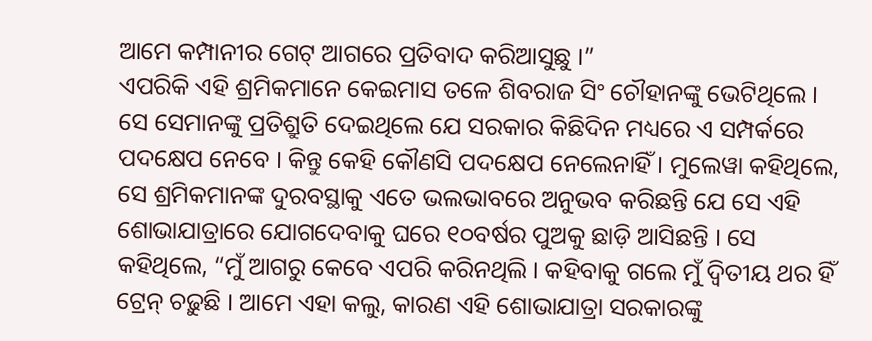ଆମେ କମ୍ପାନୀର ଗେଟ୍ ଆଗରେ ପ୍ରତିବାଦ କରିଆସୁଛୁ ।”
ଏପରିକି ଏହି ଶ୍ରମିକମାନେ କେଇମାସ ତଳେ ଶିବରାଜ ସିଂ ଚୌହାନଙ୍କୁ ଭେଟିଥିଲେ । ସେ ସେମାନଙ୍କୁ ପ୍ରତିଶ୍ରୁତି ଦେଇଥିଲେ ଯେ ସରକାର କିଛିଦିନ ମଧ୍ୟରେ ଏ ସମ୍ପର୍କରେ ପଦକ୍ଷେପ ନେବେ । କିନ୍ତୁ କେହି କୌଣସି ପଦକ୍ଷେପ ନେଲେନାହିଁ । ମୁଲେୱା କହିଥିଲେ, ସେ ଶ୍ରମିକମାନଙ୍କ ଦୁରବସ୍ଥାକୁ ଏତେ ଭଲଭାବରେ ଅନୁଭବ କରିଛନ୍ତି ଯେ ସେ ଏହି ଶୋଭାଯାତ୍ରାରେ ଯୋଗଦେବାକୁ ଘରେ ୧୦ବର୍ଷର ପୁଅକୁ ଛାଡ଼ି ଆସିଛନ୍ତି । ସେ କହିଥିଲେ, “ମୁଁ ଆଗରୁ କେବେ ଏପରି କରିନଥିଲି । କହିବାକୁ ଗଲେ ମୁଁ ଦ୍ୱିତୀୟ ଥର ହିଁ ଟ୍ରେନ୍ ଚଢ଼ୁଛି । ଆମେ ଏହା କଲୁ, କାରଣ ଏହି ଶୋଭାଯାତ୍ରା ସରକାରଙ୍କୁ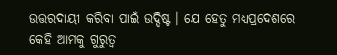ଉତ୍ତରଦାୟୀ କରିବା ପାଇଁ ଉଦ୍ଦିଷ୍ଟ । ଯେ ହେତୁ ମଧ୍ୟପ୍ରଦେଶରେ କେହି ଆମକୁ ଗୁରୁତ୍ୱ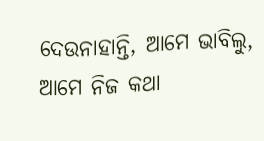ଦେଉନାହାନ୍ତି, ଆମେ ଭାବିଲୁ, ଆମେ ନିଜ କଥା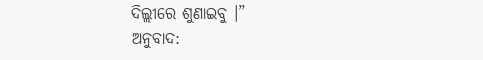ଦିଲ୍ଲୀରେ ଶୁଣାଇବୁ ।”
ଅନୁବାଦ: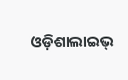ଓଡ଼ିଶାଲାଇଭ୍